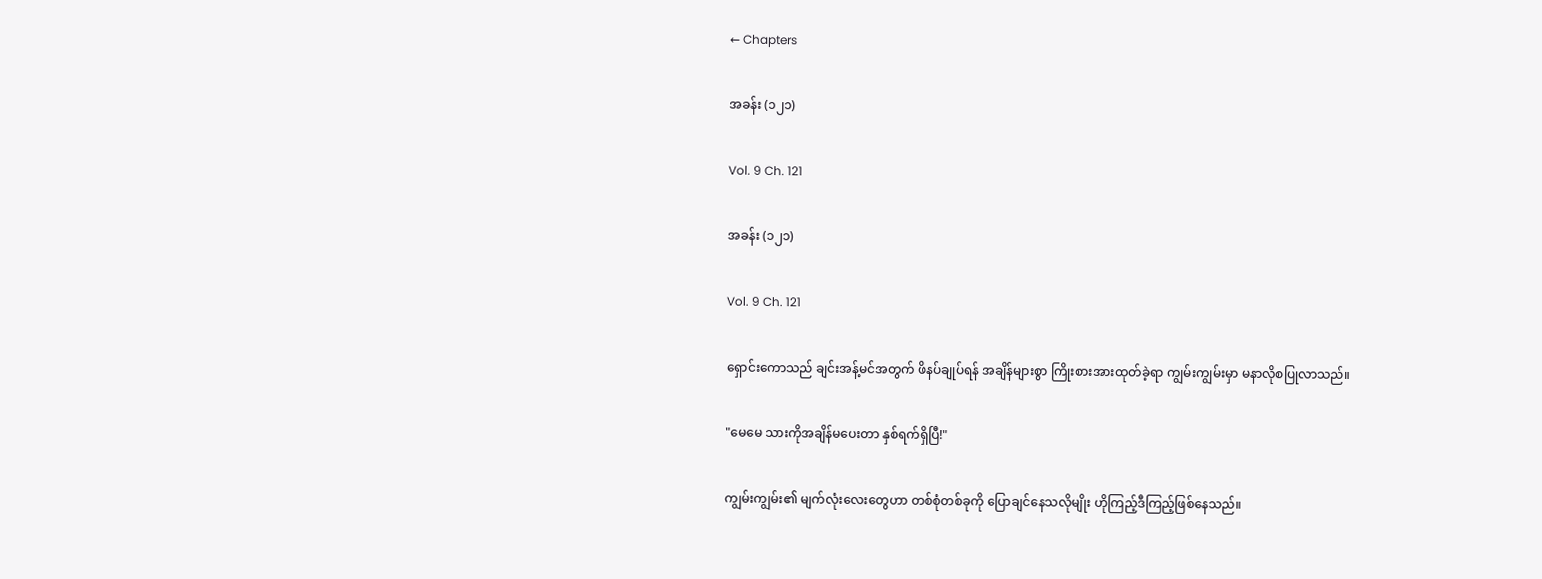← Chapters

အခန်း (၁၂၁)

Vol. 9 Ch. 121

အခန်း (၁၂၁)

Vol. 9 Ch. 121

ရှောင်းကောသည် ချင်းအန့်မင်အတွက် ဖိနပ်ချုပ်ရန် အချိန်များစွာ ကြိုးစားအားထုတ်ခဲ့ရာ ကျွမ်းကျွမ်းမှာ မနာလိုစပြုလာသည်။

"မေမေ သားကိုအချိန်မပေးတာ နှစ်ရက်ရှိပြီ!"

ကျွမ်းကျွမ်း၏ မျက်လုံးလေးတွေဟာ တစ်စုံတစ်ခုကို ပြောချင်နေသလိုမျိုး ဟိုကြည့်ဒီကြည့်ဖြစ်နေသည်။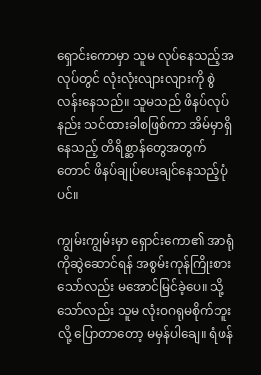ရှောင်းကောမှာ သူမ လုပ်နေသည့်အလုပ်တွင် လုံးလုံးလျားလျားကို စွဲလန်းနေသည်။ သူမသည် ဖိနပ်လုပ်နည်း သင်ထားခါစဖြစ်ကာ အိမ်မှာရှိနေသည့် တိရိစ္ဆာန်တွေအတွက်တောင် ဖိနပ်ချုပ်ပေးချင်နေသည့်ပုံပင်။

ကျွမ်းကျွမ်းမှာ ရှောင်းကော၏ အာရုံကိုဆွဲဆောင်ရန် အစွမ်းကုန်ကြိုးစားသော်လည်း မအောင်မြင်ခဲ့ပေ။ သို့သော်လည်း သူမ လုံးဝဂရုမစိုက်ဘူးလို့ ပြောတာတော့ မမှန်ပါချေ။ ရံဖန်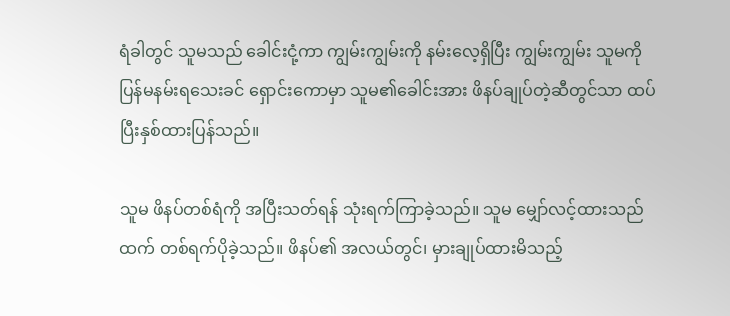ရံခါတွင် သူမသည် ခေါင်းငုံ့ကာ ကျွမ်းကျွမ်းကို နမ်းလေ့ရှိပြီး ကျွမ်းကျွမ်း သူမကိုပြန်မနမ်းရသေးခင် ရှောင်းကောမှာ သူမ၏ခေါင်းအား ဖိနပ်ချုပ်တဲ့ဆီတွင်သာ ထပ်ပြီးနှစ်ထားပြန်သည်။

သူမ ဖိနပ်တစ်ရံကို အပြီးသတ်ရန် သုံးရက်ကြာခဲ့သည်။ သူမ မျှော်လင့်ထားသည်ထက် တစ်ရက်ပိုခဲ့သည်။ ဖိနပ်၏ အလယ်တွင်၊ မှားချုပ်ထားမိသည့်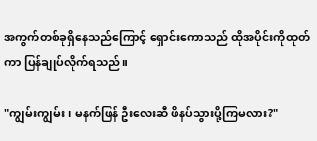အကွက်တစ်ခုရှိနေသည်ကြောင့် ရှောင်းကောသည် ထိုအပိုင်းကိုထုတ်ကာ ပြန်ချုပ်လိုက်ရသည်။

"ကျွမ်းကျွမ်း၊ မနက်ဖြန် ဦးလေးဆီ ဖိနပ်သွားပို့ကြမလား?"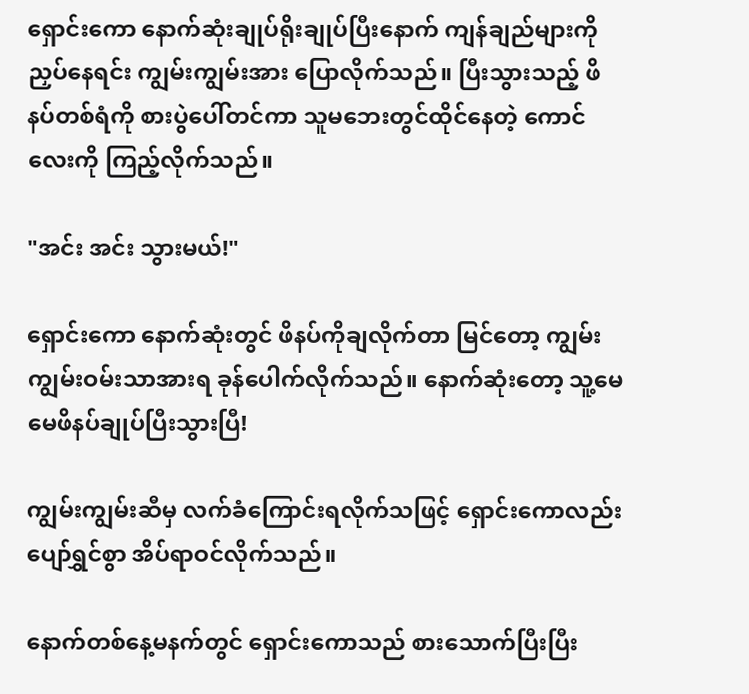ရှောင်းကော နောက်ဆုံးချုပ်ရိုးချုပ်ပြီးနောက် ကျန်ချည်များကိုညှပ်နေရင်း ကျွမ်းကျွမ်းအား ပြောလိုက်သည်။ ပြီးသွားသည့် ဖိနပ်တစ်ရံကို စားပွဲပေါ်တင်ကာ သူမဘေးတွင်ထိုင်နေတဲ့ ကောင်လေးကို ကြည့်လိုက်သည်။

"အင်း အင်း သွားမယ်!"

ရှောင်းကော နောက်ဆုံးတွင် ဖိနပ်ကိုချလိုက်တာ မြင်တော့ ကျွမ်းကျွမ်းဝမ်းသာအားရ ခုန်ပေါက်လိုက်သည်။ နောက်ဆုံးတော့ သူ့မေမေဖိနပ်ချုပ်ပြီးသွားပြီ!

ကျွမ်းကျွမ်း‌ဆီမှ လက်ခံကြောင်းရလိုက်သဖြင့် ရှောင်းကောလည်း ပျော်ရွှင်စွာ အိပ်ရာဝင်လိုက်သည်။

နောက်တစ်နေ့မနက်တွင် ရှောင်းကောသည် စားသောက်ပြီးပြီး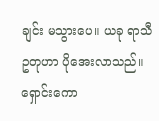ချင်း မသွားပေ။ ယခု ရာသီဥတုဟာ ပိုအေးလာသည်။ ရှောင်းကော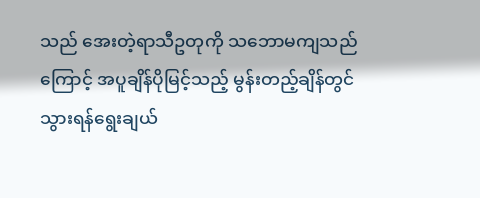သည် အေးတဲ့ရာသီဥတုကို သဘောမကျသည်ကြောင့် အပူချိန်ပိုမြင့်သည့် မွန်းတည့်ချိန်တွင် သွားရန်ရွေးချယ်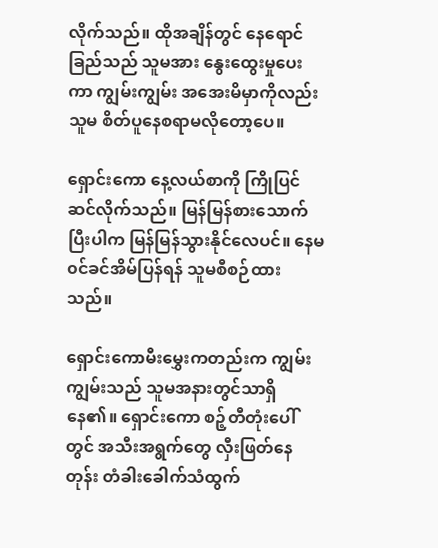လိုက်သည်။ ထိုအချိန်တွင် နေရောင်ခြည်သည် သူမအား နွေးထွေးမှုပေးကာ ကျွမ်းကျွမ်း အအေးမိမှာကိုလည်း သူမ စိတ်ပူနေစရာမလိုတော့ပေ။

ရှောင်းကော နေ့လယ်စာကို ကြိုပြင်ဆင်လိုက်သည်။ မြန်မြန်စားသောက်ပြီးပါက မြန်မြန်သွားနိုင်လေပင်။ နေမ၀င်ခင်အိမ်ပြန်ရန် သူမစီစဉ်ထားသည်။

ရှောင်းကောမီးမွှေးကတည်းက ကျွမ်းကျွမ်းသည် သူမအနားတွင်သာရှိနေ၏။ ရှောင်းကော စဉ့်တီတုံးပေါ်တွင် အသီးအရွက်တွေ လှီးဖြတ်နေတုန်း တံခါးခေါက်သံထွက်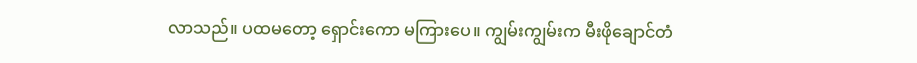လာသည်။ ပထမတော့ ရှောင်းကော မကြားပေ။ ကျွမ်းကျွမ်းက မီးဖိုချောင်တံ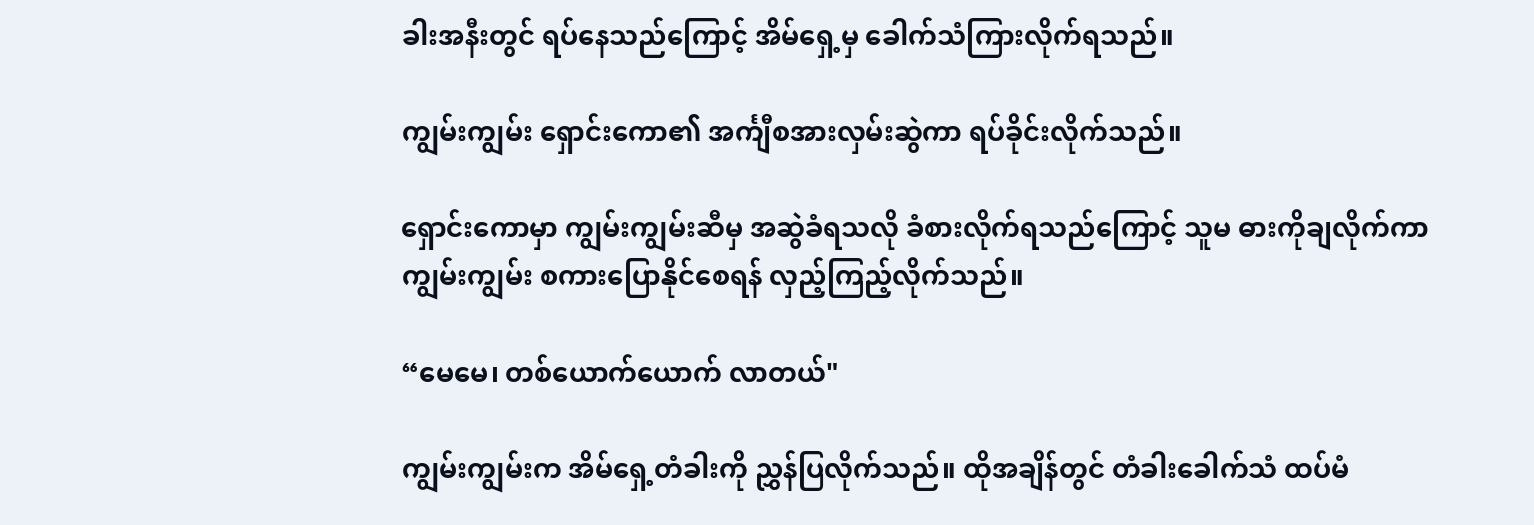ခါးအနီးတွင် ရပ်နေသည်ကြောင့် အိမ်ရှေ့မှ ခေါက်သံကြားလိုက်ရသည်။

ကျွမ်းကျွမ်း ရှောင်းကော၏ အင်္ကျီစအားလှမ်းဆွဲကာ ရပ်ခိုင်းလိုက်သည်။

ရှောင်းကောမှာ ကျွမ်းကျွမ်းဆီမှ အဆွဲခံရသလို ခံစားလိုက်ရသည်ကြောင့် သူမ ဓားကိုချလိုက်ကာ ကျွမ်းကျွမ်း စကားပြောနိုင်စေရန် လှည့်ကြည့်လိုက်သည်။

“မေမေ၊ တစ်ယောက်ယောက် လာတယ်"

ကျွမ်းကျွမ်းက အိမ်ရှေ့တံခါးကို ညွှန်ပြလိုက်သည်။ ထိုအချိန်တွင် တံခါးခေါက်သံ ထပ်မံ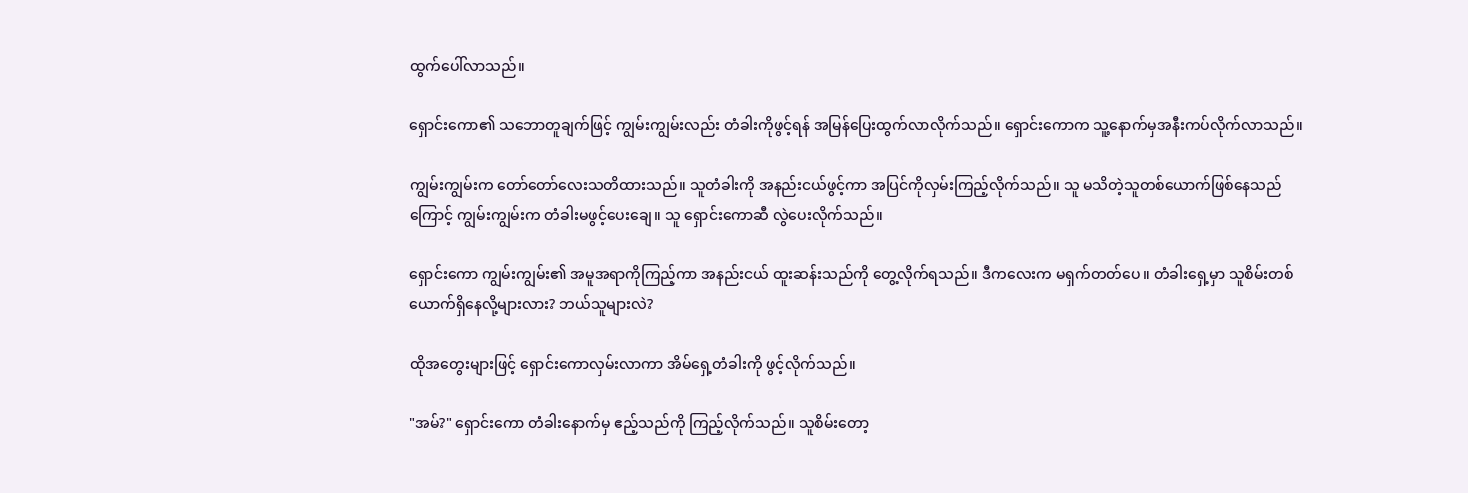ထွက်ပေါ်လာသည်။

ရှောင်းကော၏ သဘောတူချက်ဖြင့် ကျွမ်းကျွမ်းလည်း တံခါးကိုဖွင့်ရန် အမြန်ပြေးထွက်လာလိုက်သည်။ ရှောင်းကောက သူ့နောက်မှအနီးကပ်လိုက်လာသည်။

ကျွမ်းကျွမ်းက တော်တော်လေးသတိထားသည်။ သူတံခါးကို အနည်းငယ်ဖွင့်ကာ အပြင်ကိုလှမ်းကြည့်လိုက်သည်။ သူ မသိတဲ့သူတစ်ယောက်ဖြစ်နေသည်ကြောင့် ကျွမ်းကျွမ်းက တံခါးမဖွင့်ပေးချေ။ သူ ရှောင်းကောဆီ လွဲပေးလိုက်သည်။

ရှောင်းကော ကျွမ်းကျွမ်း၏ အမူအရာကိုကြည့်ကာ အနည်းငယ် ထူးဆန်းသည်ကို တွေ့လိုက်ရသည်။ ဒီကလေးက မရှက်တတ်ပေ။ တံခါးရှေ့မှာ သူစိမ်းတစ်ယောက်ရှိနေလို့များလား? ဘယ်သူများလဲ?

ထိုအတွေးများဖြင့် ရှောင်းကောလှမ်းလာကာ အိမ်ရှေ့တံခါးကို ဖွင့်လိုက်သည်။

"အမ်?" ရှောင်းကော တံခါးနောက်မှ ဧည့်သည်ကို ကြည့်လိုက်သည်။ သူစိမ်းတော့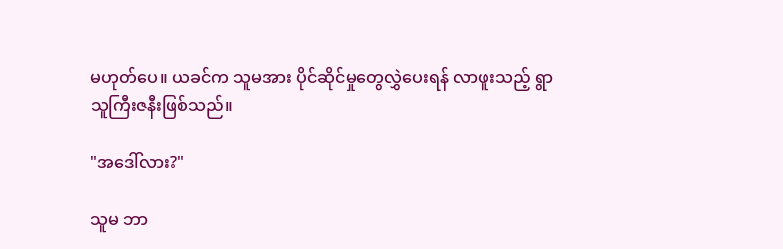မဟုတ်ပေ။ ယခင်က သူမအား ပိုင်ဆိုင်မှုတွေလွှဲပေးရန် လာဖူးသည့် ရွာသူကြီးဇနီးဖြစ်သည်။

"အဒေါ်လား?"

သူမ ဘာ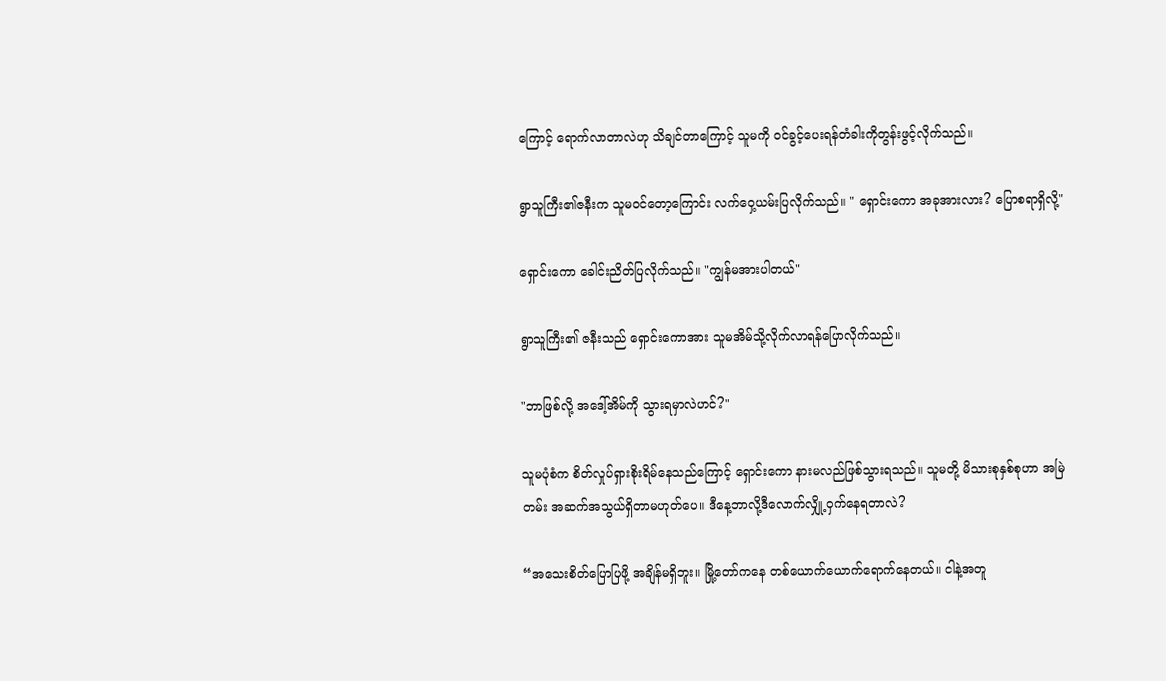ကြောင့် ရောက်လာတာလဲဟု သိချင်တာကြောင့် သူမကို ဝင်ခွင့်ပေးရန်တံခါးကိုတွန်းဖွင့်လိုက်သည်။

ရွာသူကြီး၏ဇနီးက သူမဝင်တော့ကြောင်း လက်ဝှေ့ယမ်းပြလိုက်သည်။ " ရှောင်းကော အခုအားလား? ပြောစရာရှိလို့"

ရှောင်းကော ခေါင်းညိတ်ပြလိုက်သည်။ "ကျွန်မအားပါတယ်"

ရွာသူကြီး၏ ဇနီးသည် ရှောင်းကောအား သူမအိမ်သို့လိုက်လာရန်ပြောလိုက်သည်။

"ဘာဖြစ်လို့ အဒေါ့်အိမ်ကို သွားရမှာလဲဟင်?"

သူမပုံစံက စိတ်လှုပ်ရှားစိုးရိမ်နေသည်ကြောင့် ရှောင်းကော နားမလည်ဖြစ်သွားရသည်။ သူမတို့ မိသားစုနှစ်စုဟာ အမြဲတမ်း အဆက်အသွယ်ရှိတာမဟုတ်ပေ။ ဒီနေ့ဘာလို့ဒီလောက်လျှို့ဝှက်နေရတာလဲ?

“အသေးစိတ်ပြောပြဖို့ အချိန်မရှိဘူး။ မြို့တော်ကနေ တစ်ယောက်ယောက်ရောက်နေတယ်။ ငါနဲ့အတူ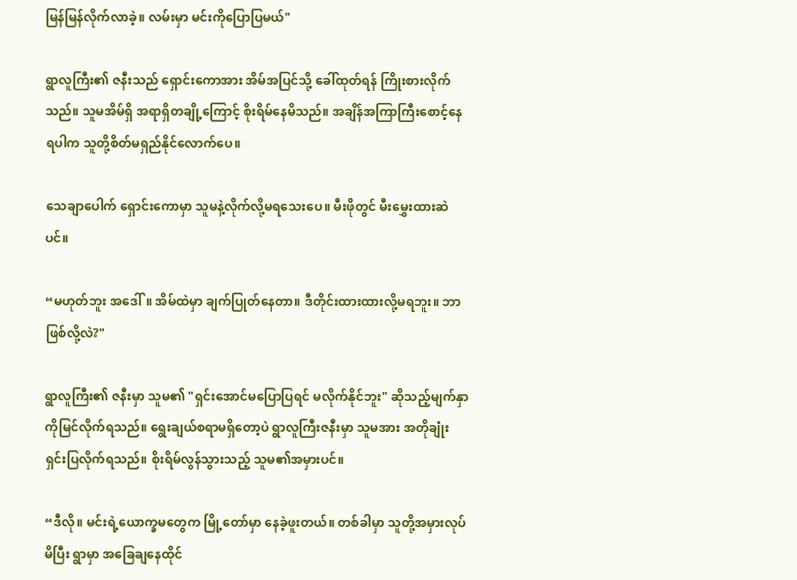မြန်မြန်လိုက်လာခဲ့။ လမ်းမှာ မင်းကိုပြောပြမယ်"

ရွာလူကြီး၏ ဇနီးသည် ရှောင်းကောအား အိမ်အပြင်သို့ ခေါ်ထုတ်ရန် ကြိုးစားလိုက်သည်။ သူမအိမ်ရှိ အရာရှိတချို့ကြောင့် စိုးရိမ်နေမိသည်။ အချိန်အကြာကြီးစောင့်နေရပါက သူတို့စိတ်မရှည်နိုင်လောက်ပေ။

သေချာပေါက် ရှောင်းကောမှာ သူမနဲ့လိုက်လို့မရသေးပေ။ မီးဖိုတွင် မီးမွှေးထားဆဲပင်။

“မဟုတ်ဘူး ‌အဒေါ်။ အိမ်ထဲမှာ ချက်ပြုတ်နေတာ။ ဒီတိုင်းထားထားလို့မရဘူး။ ဘာဖြစ်လို့လဲ?"

ရွာလူကြီး၏ ဇနီးမှာ သူမ၏ "ရှင်းအောင်မပြောပြရင် မလိုက်နိုင်ဘူး" ဆိုသည့်မျက်နှာကိုမြင်လိုက်ရသည်။ ရွေးချယ်စရာမရှိတော့ပဲ ရွာလူကြီးဇနီးမှာ သူမအား အတိုချုံး ရှင်းပြလိုက်ရသည်။ စိုးရိမ်လွန်သွားသည့် သူမ၏အမှားပင်။

“ဒီလို။ မင်းရဲ့ယောက္ခမတွေက မြို့တော်မှာ နေခဲ့ဖူးတယ်။ တစ်ခါမှာ သူတို့အမှားလုပ်မိပြီး ရွာမှာ အခြေချနေထိုင်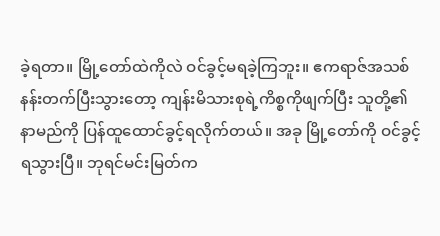ခဲ့ရတာ။ မြို့တော်ထဲကိုလဲ ဝင်ခွင့်မရခဲ့ကြဘူး။ ဧကရာဇ်အသစ် နန်းတက်ပြီးသွားတော့ ကျန်းမိသားစုရဲ့ကိစ္စကိုဖျက်ပြီး သူတို့၏ နာမည်ကို ပြန်ထူထောင်ခွင့်ရလိုက်တယ်။ အခု မြို့တော်ကို ဝင်ခွင့်ရသွားပြီ။ ဘုရင်မင်းမြတ်က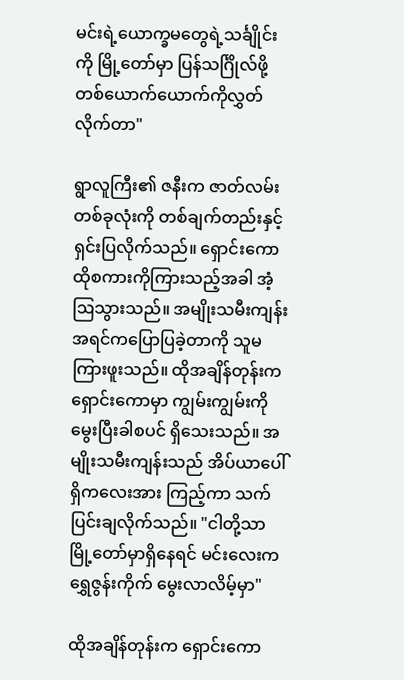မင်းရဲ့ယောက္ခမတွေရဲ့သင်္ချိုင်းကို မြို့တော်မှာ ပြန်သင်္ဂြိုလ်ဖို့ တစ်ယောက်ယောက်ကိုလွှတ်လိုက်တာ"

ရွာလူကြီး၏ ဇနီးက ဇာတ်လမ်းတစ်ခုလုံးကို တစ်ချက်တည်းနှင့် ရှင်းပြလိုက်သည်။ ရှောင်းကော ထိုစကားကိုကြားသည့်အခါ အံ့ဩသွားသည်။ အမျိုးသမီးကျန်း အရင်ကပြောပြခဲ့တာကို သူမ ကြားဖူးသည်။ ထိုအချိန်တုန်းက ရှောင်းကောမှာ ကျွမ်းကျွမ်းကို မွေးပြီးခါစပင် ရှိသေးသည်။ အမျိုးသမီးကျန်းသည် အိပ်ယာပေါ်ရှိကလေးအား ကြည့်ကာ သက်ပြင်းချလိုက်သည်။ "ငါတို့သာ မြို့တော်မှာရှိနေရင် မင်းလေးက ရွှေဇွန်းကိုက် မွေးလာလိမ့်မှာ"

ထိုအချိန်တုန်းက ရှောင်းကော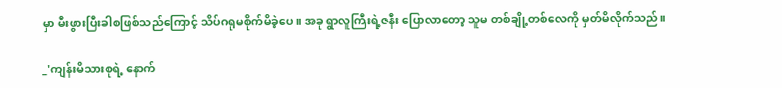မှာ မီးဖွားပြီးခါစဖြစ်သည်ကြောင့် သိပ်ဂရုမစိုက်မိခဲ့ပေ။ အခု ရွာလူကြီးရဲ့ဇနီး ပြောလာတော့ သူမ တစ်ချို့တစ်လေကို မှတ်မိလိုက်သည်။

_'ကျန်းမိသားစုရဲ့ နောက်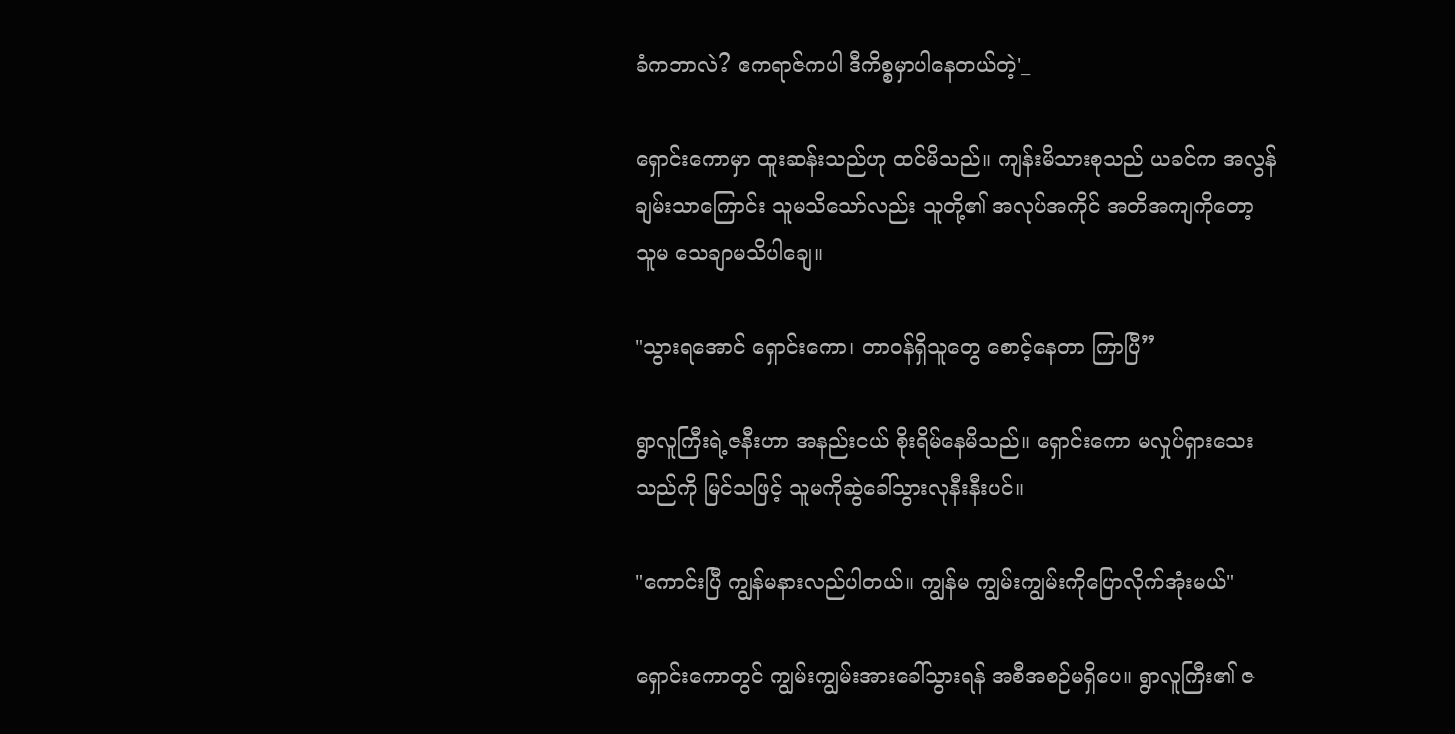ခံကဘာလဲ? ဧကရာဇ်ကပါ ဒီကိစ္စမှာပါနေတယ်တဲ့'_

ရှောင်းကောမှာ ထူးဆန်းသည်ဟု ထင်မိသည်။ ကျန်းမိသားစုသည် ယခင်က အလွန်ချမ်းသာကြောင်း သူမသိသော်လည်း သူတို့၏ အလုပ်အကိုင် အတိအကျကိုတော့ သူမ သေချာမသိပါချေ။

"သွားရအောင် ရှောင်းကော၊ တာဝန်ရှိသူတွေ စောင့်နေတာ ကြာပြီ”

ရွာလူကြီးရဲ့ဇနီးဟာ အနည်းငယ် စိုးရိမ်နေမိသည်။ ရှောင်းကော မလှုပ်ရှားသေးသည်ကို မြင်သဖြင့် သူမကိုဆွဲခေါ်သွားလုနီးနီးပင်။

"ကောင်းပြီ ကျွန်မနားလည်ပါတယ်။ ကျွန်မ ကျွမ်းကျွမ်းကိုပြောလိုက်အုံးမယ်"

ရှောင်းကောတွင် ကျွမ်းကျွမ်းအားခေါ်သွားရန် အစီအစဉ်မရှိပေ။ ရွာလူကြီး၏ ဇ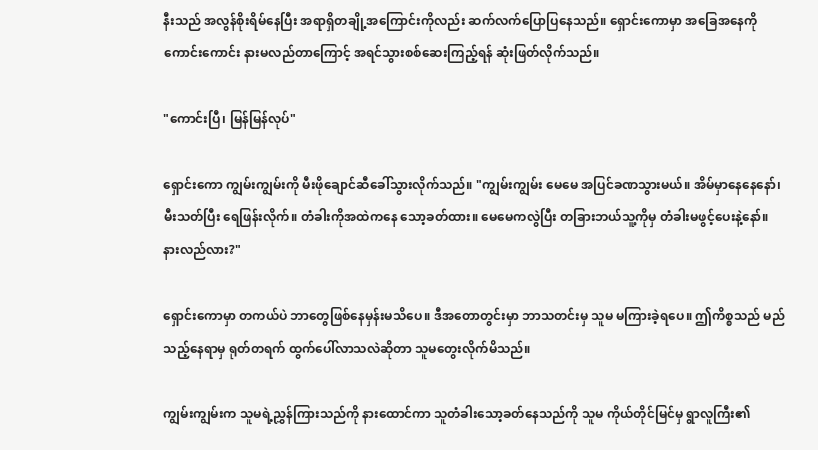နီးသည် အလွန်စိုးရိမ်နေပြီး အရာရှိတချို့အကြောင်းကိုလည်း ဆက်လက်ပြောပြနေသည်။ ရှောင်းကောမှာ အခြေအနေကို ကောင်းကောင်း နားမလည်တာကြောင့် အရင်သွားစစ်ဆေးကြည့်ရန် ဆုံးဖြတ်လိုက်သည်။

"ကောင်းပြီ၊ မြန်မြန်လုပ်"

ရှောင်းကော ကျွမ်းကျွမ်းကို မီးဖိုချောင်ဆီခေါ်သွားလိုက်သည်။ "ကျွမ်းကျွမ်း မေမေ အပြင်ခဏသွားမယ်။ အိမ်မှာနေနေ‌နော်၊ မီးသတ်ပြီး ရေဖြန်းလိုက်။ တံခါးကိုအထဲကနေ သော့ခတ်ထား။ မေမေကလွဲပြီး တခြားဘယ်သူ့ကိုမှ တံခါးမဖွင့်ပေးနဲ့နော်။ နားလည်လား?"

ရှောင်းကောမှာ တကယ်ပဲ ဘာတွေဖြစ်နေမှန်းမသိပေ။ ဒီအတောတွင်းမှာ ဘာသတင်းမှ သူမ မကြားခဲ့ရပေ။ ဤကိစ္စသည် မည်သည့်နေရာမှ ရုတ်တရက် ထွက်ပေါ်လာသလဲဆိုတာ သူမတွေးလိုက်မိသည်။

ကျွမ်းကျွမ်းက သူမရဲ့ညွှန်ကြားသည်ကို နားထောင်ကာ သူတံခါးသော့ခတ်နေသည်ကို သူမ ကိုယ်တိုင်မြင်မှ ရွာလူကြီး၏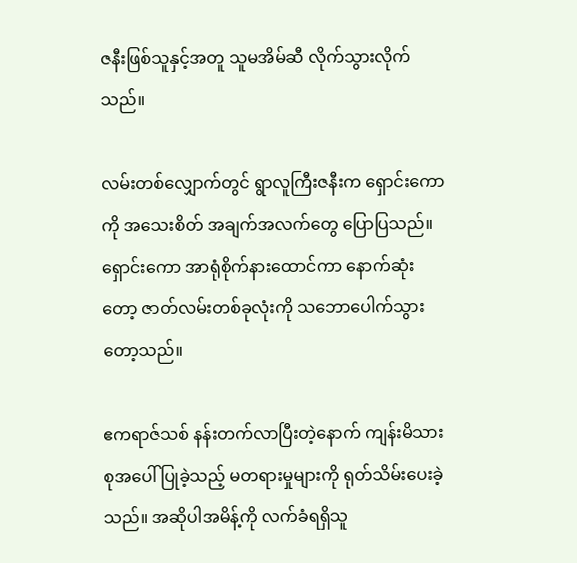ဇနီးဖြစ်သူနှင့်အတူ သူမအိမ်ဆီ လိုက်သွားလိုက်သည်။

လမ်းတစ်လျှောက်တွင် ရွာလူကြီးဇနီးက ရှောင်းကောကို အသေးစိတ် အချက်အလက်တွေ ပြောပြသည်။ ရှောင်းကော အာရုံစိုက်နားထောင်ကာ နောက်ဆုံးတော့ ဇာတ်လမ်းတစ်ခုလုံးကို သဘောပေါက်သွားတော့သည်။

ဧကရာဇ်သစ် နန်းတက်လာပြီးတဲ့နောက် ကျန်းမိသားစုအပေါ် ပြုခဲ့သည့် မတရားမှုများကို ရုတ်သိမ်းပေးခဲ့သည်။ အဆိုပါအမိန့်ကို လက်ခံရရှိသူ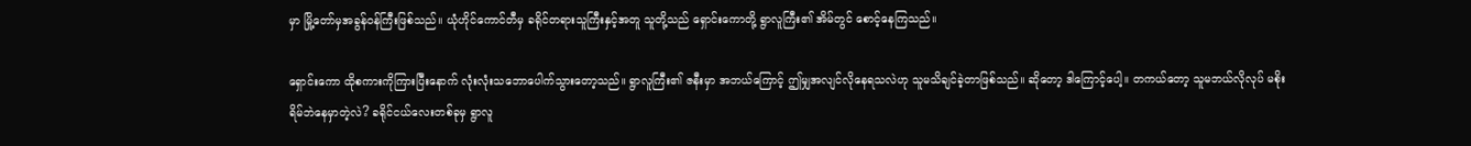မှာ မြို့တော်မှအခွန်ဝန်ကြီးဖြစ်သည်။ ယုံဟိုင်ကောင်တီမှ ခရိုင်တရားသူကြီးနှင့်အတူ သူတို့သည် ရှောင်းကောတို့ ရွာလူကြီး၏ အိမ်တွင် စောင့်နေကြသည်။

ရှောင်းကော ထိုစကားကိုကြားပြီးနောက် လုံးလုံးသဘောပေါက်သွားတော့သည်။ ရွာလူကြီး၏ ဇနီးမှာ အဘယ်ကြောင့် ဤမျှအလျင်လိုနေရသလဲဟု သူမသိချင်ခဲ့တာဖြစ်သည်။ ဆိုတော့ ဒါကြောင့်ပေါ့။ တကယ်တော့ သူမဘယ်လိုလုပ် မစိုးရိမ်ဘဲနေမှာတဲ့လဲ? ခရိုင်ငယ်လေးတစ်ခုမှ ရွာလူ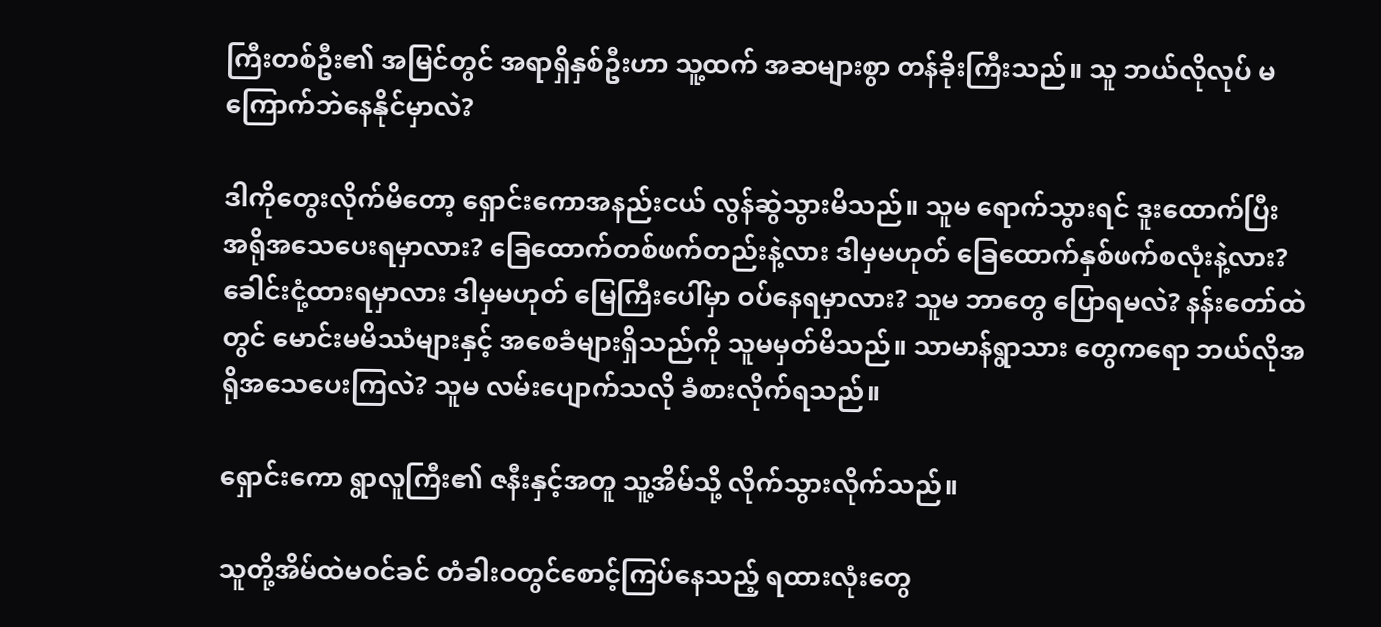ကြီးတစ်ဦး၏ အမြင်တွင် အရာရှိနှစ်ဦးဟာ သူ့ထက် အဆများစွာ တန်ခိုးကြီးသည်။ သူ ဘယ်လိုလုပ် မကြောက်ဘဲနေနိုင်မှာလဲ?

ဒါကိုတွေးလိုက်မိတော့ ရှောင်းကောအနည်းငယ် လွန်ဆွဲသွားမိသည်။ သူ‌မ ရောက်သွားရင် ဒူးထောက်ပြီး အရိုအသေပေးရမှာလား? ခြေထောက်တစ်ဖက်တည်းနဲ့လား ဒါမှမဟုတ် ခြေထောက်နှစ်ဖက်စလုံးနဲ့လား? ခေါင်းငုံ့ထားရမှာလား ဒါမှမဟုတ် မြေကြီးပေါ်မှာ ဝပ်နေရမှာလား? သူမ ဘာတွေ ပြောရမလဲ? နန်းတော်ထဲတွင် မောင်းမမိဿံများနှင့် အစေခံများရှိသည်ကို သူမမှတ်မိသည်။ သာမာန်ရွာသား တွေကရော ဘယ်လိုအရိုအ‌သေပေးကြလဲ? သူမ လမ်းပျောက်သလို ခံစားလိုက်ရသည်။

ရှောင်းကော ရွာလူကြီး၏ ဇနီးနှင့်အတူ သူ့အိမ်သို့ လိုက်သွားလိုက်သည်။

သူတို့အိမ်ထဲမဝင်ခင် တံခါးဝတွင်စောင့်ကြပ်နေသည့် ရထားလုံးတွေ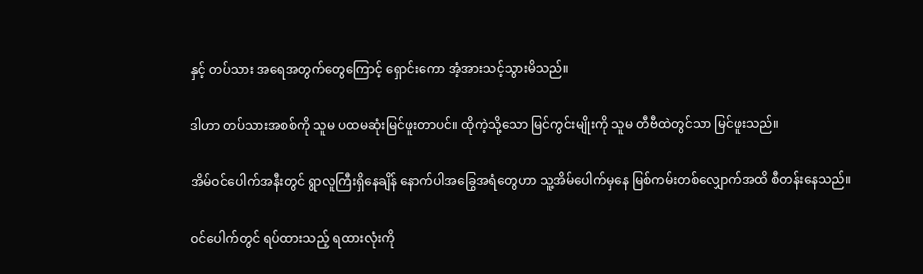နှင့် တပ်သား အရေအတွက်‌တွေကြောင့် ရှောင်းကော အံ့အားသင့်သွားမိသည်။

ဒါဟာ တပ်သားအစစ်ကို သူမ ပထမဆုံးမြင်ဖူးတာပင်။ ထိုကဲ့သို့သော မြင်ကွင်းမျိုးကို သူမ တီဗီထဲတွင်သာ မြင်ဖူးသည်။

အိမ်ဝင်ပေါက်အနီးတွင် ရွာလူကြီးရှိနေချိန် နောက်ပါအခြွေအရံတွေဟာ သူ့အိမ်‌ပေါက်မှနေ မြစ်ကမ်းတစ်လျှောက်အထိ စီတန်းနေသည်။

ဝင်ပေါက်တွင် ရပ်ထားသည့် ရထားလုံးကို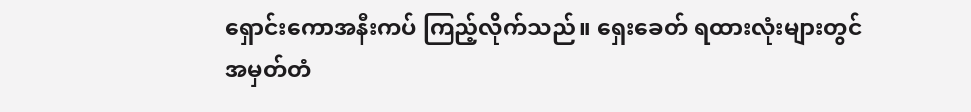ရှောင်းကောအနီးကပ် ကြည့်လိုက်သည်။ ရှေးခေတ် ရထားလုံးများတွင် အမှတ်တံ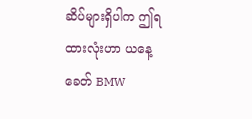ဆိပ်များရှိပါက ဤရထားလုံးဟာ ယနေ့ခေတ် BMW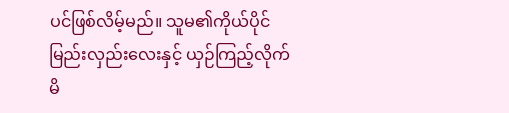ပင်ဖြစ်လိမ့်မည်။ သူမ၏ကိုယ်ပိုင်မြည်းလှည်းလေးနှင့် ယှဉ်ကြည့်လိုက်မိ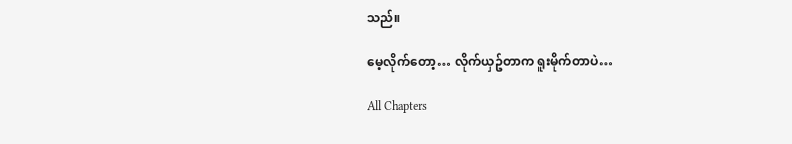သည်။

မေ့လိုက်တော့… လိုက်ယှဥ်တာက ရူးမိုက်တာပဲ…

All Chapters